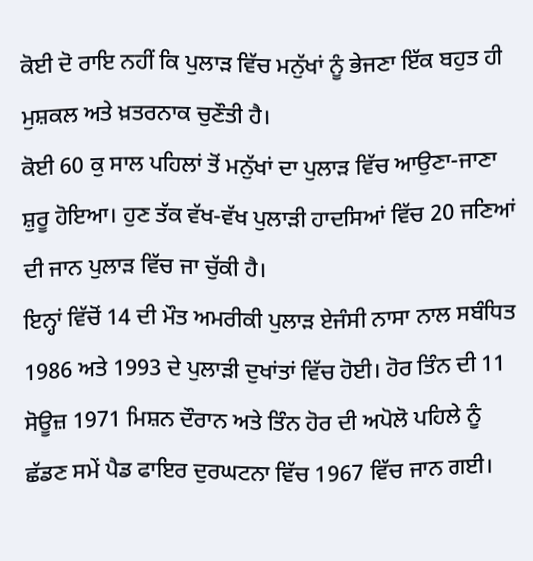ਕੋਈ ਦੋ ਰਾਇ ਨਹੀਂ ਕਿ ਪੁਲਾੜ ਵਿੱਚ ਮਨੁੱਖਾਂ ਨੂੰ ਭੇਜਣਾ ਇੱਕ ਬਹੁਤ ਹੀ ਮੁਸ਼ਕਲ ਅਤੇ ਖ਼ਤਰਨਾਕ ਚੁਣੌਤੀ ਹੈ।
ਕੋਈ 60 ਕੁ ਸਾਲ ਪਹਿਲਾਂ ਤੋਂ ਮਨੁੱਖਾਂ ਦਾ ਪੁਲਾੜ ਵਿੱਚ ਆਉਣਾ-ਜਾਣਾ ਸ਼ੁਰੂ ਹੋਇਆ। ਹੁਣ ਤੱਕ ਵੱਖ-ਵੱਖ ਪੁਲਾੜੀ ਹਾਦਸਿਆਂ ਵਿੱਚ 20 ਜਣਿਆਂ ਦੀ ਜਾਨ ਪੁਲਾੜ ਵਿੱਚ ਜਾ ਚੁੱਕੀ ਹੈ।
ਇਨ੍ਹਾਂ ਵਿੱਚੋਂ 14 ਦੀ ਮੌਤ ਅਮਰੀਕੀ ਪੁਲਾੜ ਏਜੰਸੀ ਨਾਸਾ ਨਾਲ ਸਬੰਧਿਤ 1986 ਅਤੇ 1993 ਦੇ ਪੁਲਾੜੀ ਦੁਖਾਂਤਾਂ ਵਿੱਚ ਹੋਈ। ਹੋਰ ਤਿੰਨ ਦੀ 11 ਸੋਊਜ਼ 1971 ਮਿਸ਼ਨ ਦੌਰਾਨ ਅਤੇ ਤਿੰਨ ਹੋਰ ਦੀ ਅਪੋਲੋ ਪਹਿਲੇ ਨੂੰ ਛੱਡਣ ਸਮੇਂ ਪੈਡ ਫਾਇਰ ਦੁਰਘਟਨਾ ਵਿੱਚ 1967 ਵਿੱਚ ਜਾਨ ਗਈ।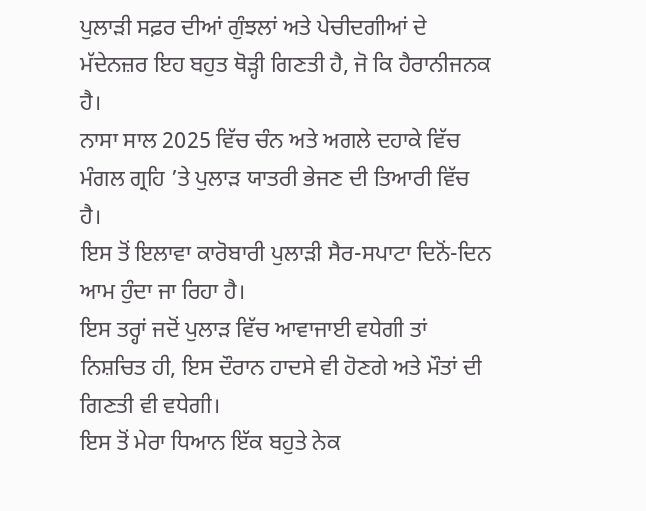ਪੁਲਾੜੀ ਸਫ਼ਰ ਦੀਆਂ ਗੁੰਝਲਾਂ ਅਤੇ ਪੇਚੀਦਗੀਆਂ ਦੇ ਮੱਦੇਨਜ਼ਰ ਇਹ ਬਹੁਤ ਥੋੜ੍ਹੀ ਗਿਣਤੀ ਹੈ, ਜੋ ਕਿ ਹੈਰਾਨੀਜਨਕ ਹੈ।
ਨਾਸਾ ਸਾਲ 2025 ਵਿੱਚ ਚੰਨ ਅਤੇ ਅਗਲੇ ਦਹਾਕੇ ਵਿੱਚ ਮੰਗਲ ਗ੍ਰਹਿ ’ਤੇ ਪੁਲਾੜ ਯਾਤਰੀ ਭੇਜਣ ਦੀ ਤਿਆਰੀ ਵਿੱਚ ਹੈ।
ਇਸ ਤੋਂ ਇਲਾਵਾ ਕਾਰੋਬਾਰੀ ਪੁਲਾੜੀ ਸੈਰ-ਸਪਾਟਾ ਦਿਨੋਂ-ਦਿਨ ਆਮ ਹੁੰਦਾ ਜਾ ਰਿਹਾ ਹੈ।
ਇਸ ਤਰ੍ਹਾਂ ਜਦੋਂ ਪੁਲਾੜ ਵਿੱਚ ਆਵਾਜਾਈ ਵਧੇਗੀ ਤਾਂ ਨਿਸ਼ਚਿਤ ਹੀ, ਇਸ ਦੌਰਾਨ ਹਾਦਸੇ ਵੀ ਹੋਣਗੇ ਅਤੇ ਮੌਤਾਂ ਦੀ ਗਿਣਤੀ ਵੀ ਵਧੇਗੀ।
ਇਸ ਤੋਂ ਮੇਰਾ ਧਿਆਨ ਇੱਕ ਬਹੁਤੇ ਨੇਕ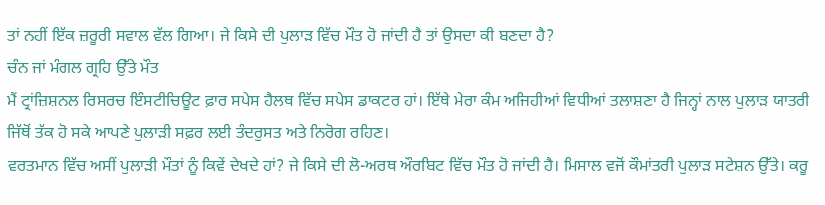ਤਾਂ ਨਹੀਂ ਇੱਕ ਜ਼ਰੂਰੀ ਸਵਾਲ ਵੱਲ ਗਿਆ। ਜੇ ਕਿਸੇ ਦੀ ਪੁਲਾੜ ਵਿੱਚ ਮੌਤ ਹੋ ਜਾਂਦੀ ਹੈ ਤਾਂ ਉਸਦਾ ਕੀ ਬਣਦਾ ਹੈ?
ਚੰਨ ਜਾਂ ਮੰਗਲ ਗ੍ਰਹਿ ਉੱਤੇ ਮੌਤ
ਮੈਂ ਟ੍ਰਾਂਜ਼ਿਸ਼ਨਲ ਰਿਸਰਚ ਇੰਸਟੀਚਿਊਟ ਫ਼ਾਰ ਸਪੇਸ ਹੈਲਥ ਵਿੱਚ ਸਪੇਸ ਡਾਕਟਰ ਹਾਂ। ਇੱਥੇ ਮੇਰਾ ਕੰਮ ਅਜਿਹੀਆਂ ਵਿਧੀਆਂ ਤਲਾਸ਼ਣਾ ਹੈ ਜਿਨ੍ਹਾਂ ਨਾਲ ਪੁਲਾੜ ਯਾਤਰੀ ਜਿੱਥੋਂ ਤੱਕ ਹੋ ਸਕੇ ਆਪਣੇ ਪੁਲਾੜੀ ਸਫ਼ਰ ਲਈ ਤੰਦਰੁਸਤ ਅਤੇ ਨਿਰੋਗ ਰਹਿਣ।
ਵਰਤਮਾਨ ਵਿੱਚ ਅਸੀਂ ਪੁਲਾੜੀ ਮੌਤਾਂ ਨੂੰ ਕਿਵੇਂ ਦੇਖਦੇ ਹਾਂ? ਜੇ ਕਿਸੇ ਦੀ ਲੋ-ਅਰਥ ਔਰਬਿਟ ਵਿੱਚ ਮੌਤ ਹੋ ਜਾਂਦੀ ਹੈ। ਮਿਸਾਲ ਵਜੋਂ ਕੌਮਾਂਤਰੀ ਪੁਲਾੜ ਸਟੇਸ਼ਨ ਉੱਤੇ। ਕਰੂ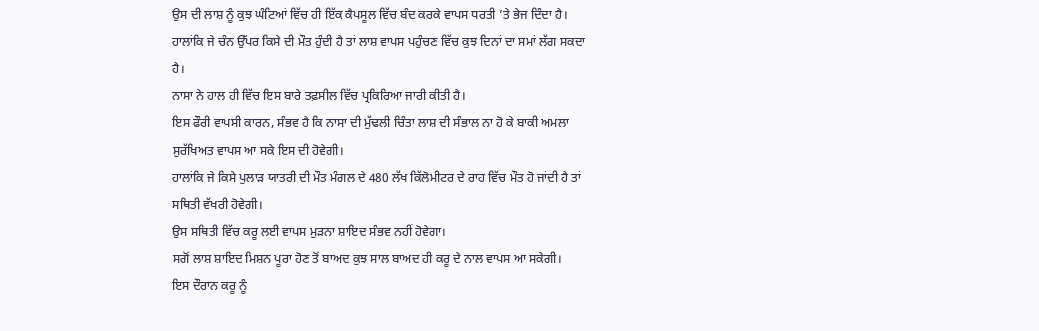ਉਸ ਦੀ ਲਾਸ਼ ਨੂੰ ਕੁਝ ਘੰਟਿਆਂ ਵਿੱਚ ਹੀ ਇੱਕ ਕੈਪਸੂਲ ਵਿੱਚ ਬੰਦ ਕਰਕੇ ਵਾਪਸ ਧਰਤੀ ’ਤੇ ਭੇਜ ਦਿੰਦਾ ਹੈ।
ਹਾਲਾਂਕਿ ਜੇ ਚੰਨ ਉੱਪਰ ਕਿਸੇ ਦੀ ਮੌਤ ਹੁੰਦੀ ਹੈ ਤਾਂ ਲਾਸ਼ ਵਾਪਸ ਪਹੁੰਚਣ ਵਿੱਚ ਕੁਝ ਦਿਨਾਂ ਦਾ ਸਮਾਂ ਲੱਗ ਸਕਦਾ ਹੈ।
ਨਾਸਾ ਨੇ ਹਾਲ ਹੀ ਵਿੱਚ ਇਸ ਬਾਰੇ ਤਫ਼ਸੀਲ ਵਿੱਚ ਪ੍ਰਕਿਰਿਆ ਜਾਰੀ ਕੀਤੀ ਹੈ।
ਇਸ ਫੌਰੀ ਵਾਪਸੀ ਕਾਰਨ, ਸੰਭਵ ਹੈ ਕਿ ਨਾਸਾ ਦੀ ਮੁੱਢਲੀ ਚਿੰਤਾ ਲਾਸ਼ ਦੀ ਸੰਭਾਲ ਨਾ ਹੋ ਕੇ ਬਾਕੀ ਅਮਲਾ ਸੁਰੱਖਿਅਤ ਵਾਪਸ ਆ ਸਕੇ ਇਸ ਦੀ ਹੋਵੇਗੀ।
ਹਾਲਾਂਕਿ ਜੇ ਕਿਸੇ ਪੁਲਾੜ ਯਾਤਰੀ ਦੀ ਮੌਤ ਮੰਗਲ ਦੇ 480 ਲੱਖ ਕਿੱਲੋਮੀਟਰ ਦੇ ਰਾਹ ਵਿੱਚ ਮੌਤ ਹੋ ਜਾਂਦੀ ਹੈ ਤਾਂ ਸਥਿਤੀ ਵੱਖਰੀ ਹੋਵੇਗੀ।
ਉਸ ਸਥਿਤੀ ਵਿੱਚ ਕਰੂ ਲਈ ਵਾਪਸ ਮੁੜਨਾ ਸ਼ਾਇਦ ਸੰਭਵ ਨਹੀਂ ਹੋਵੇਗਾ।
ਸਗੋਂ ਲਾਸ਼ ਸ਼ਾਇਦ ਮਿਸ਼ਨ ਪੂਰਾ ਹੋਣ ਤੋਂ ਬਾਅਦ ਕੁਝ ਸਾਲ ਬਾਅਦ ਹੀ ਕਰੂ ਦੇ ਨਾਲ ਵਾਪਸ ਆ ਸਕੇਗੀ।
ਇਸ ਦੌਰਾਨ ਕਰੂ ਨੂੰ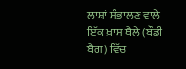ਲਾਸ਼ਾਂ ਸੰਭਾਲਣ ਵਾਲੇ ਇੱਕ ਖ਼ਾਸ ਥੈਲੇ (ਬੌਡੀ ਬੈਗ) ਵਿੱਚ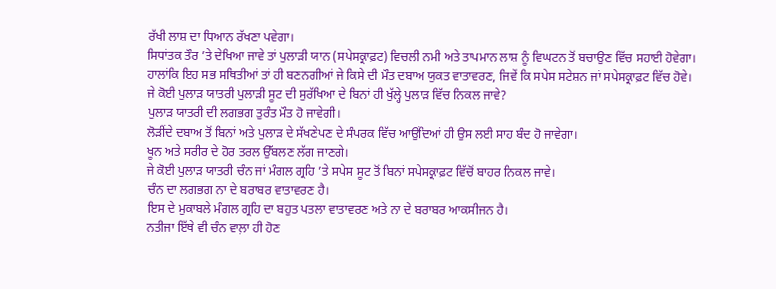ਰੱਖੀ ਲਾਸ਼ ਦਾ ਧਿਆਨ ਰੱਖਣਾ ਪਵੇਗਾ।
ਸਿਧਾਂਤਕ ਤੌਰ ’ਤੇ ਦੇਖਿਆ ਜਾਵੇ ਤਾਂ ਪੁਲਾੜੀ ਯਾਨ (ਸਪੇਸਕ੍ਰਾਫ਼ਟ) ਵਿਚਲੀ ਨਮੀ ਅਤੇ ਤਾਪਮਾਨ ਲਾਸ਼ ਨੂੰ ਵਿਘਟਨ ਤੋਂ ਬਚਾਉਣ ਵਿੱਚ ਸਹਾਈ ਹੋਵੇਗਾ।
ਹਾਲਾਂਕਿ ਇਹ ਸਭ ਸਥਿਤੀਆਂ ਤਾਂ ਹੀ ਬਣਨਗੀਆਂ ਜੇ ਕਿਸੇ ਦੀ ਮੌਤ ਦਬਾਅ ਯੁਕਤ ਵਾਤਾਵਰਣ, ਜਿਵੇਂ ਕਿ ਸਪੇਸ ਸਟੇਸ਼ਨ ਜਾਂ ਸਪੇਸਕ੍ਰਾਫ਼ਟ ਵਿੱਚ ਹੋਵੇ।
ਜੇ ਕੋਈ ਪੁਲਾੜ ਯਾਤਰੀ ਪੁਲਾੜੀ ਸੂਟ ਦੀ ਸੁਰੱਖਿਆ ਦੇ ਬਿਨਾਂ ਹੀ ਖੁੱਲ੍ਹੇ ਪੁਲਾੜ ਵਿੱਚ ਨਿਕਲ ਜਾਵੇ?
ਪੁਲਾੜ ਯਾਤਰੀ ਦੀ ਲਗਭਗ ਤੁਰੰਤ ਮੌਤ ਹੋ ਜਾਵੇਗੀ।
ਲੋੜੀਂਦੇ ਦਬਾਅ ਤੋਂ ਬਿਨਾਂ ਅਤੇ ਪੁਲਾੜ ਦੇ ਸੱਖਣੇਪਣ ਦੇ ਸੰਪਰਕ ਵਿੱਚ ਆਉਂਦਿਆਂ ਹੀ ਉਸ ਲਈ ਸਾਹ ਬੰਦ ਹੋ ਜਾਵੇਗਾ।
ਖੂਨ ਅਤੇ ਸਰੀਰ ਦੇ ਹੋਰ ਤਰਲ ਉੱਬਲਣ ਲੱਗ ਜਾਣਗੇ।
ਜੇ ਕੋਈ ਪੁਲਾੜ ਯਾਤਰੀ ਚੰਨ ਜਾਂ ਮੰਗਲ ਗ੍ਰਹਿ ’ਤੇ ਸਪੇਸ ਸੂਟ ਤੋਂ ਬਿਨਾਂ ਸਪੇਸਕ੍ਰਾਫ਼ਟ ਵਿੱਚੋਂ ਬਾਹਰ ਨਿਕਲ ਜਾਵੇ।
ਚੰਨ ਦਾ ਲਗਭਗ ਨਾ ਦੇ ਬਰਾਬਰ ਵਾਤਾਵਰਣ ਹੈ।
ਇਸ ਦੇ ਮੁਕਾਬਲੇ ਮੰਗਲ ਗ੍ਰਹਿ ਦਾ ਬਹੁਤ ਪਤਲਾ ਵਾਤਾਵਰਣ ਅਤੇ ਨਾ ਦੇ ਬਰਾਬਰ ਆਕਸੀਜਨ ਹੈ।
ਨਤੀਜਾ ਇੱਥੇ ਵੀ ਚੰਨ ਵਾਲ਼ਾ ਹੀ ਹੋਣ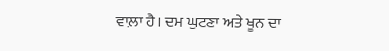ਵਾਲ਼ਾ ਹੈ। ਦਮ ਘੁਟਣਾ ਅਤੇ ਖੂਨ ਦਾ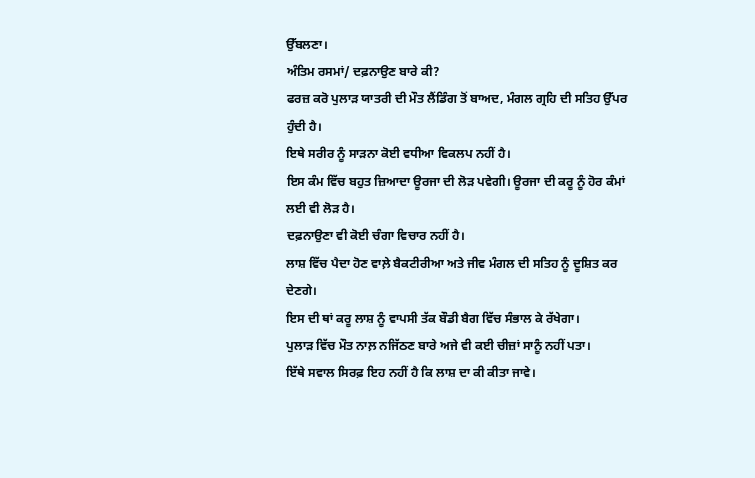ਉੱਬਲਣਾ।
ਅੰਤਿਮ ਰਸਮਾਂ/ ਦਫ਼ਨਾਉਣ ਬਾਰੇ ਕੀ?
ਫਰਜ਼ ਕਰੋ ਪੁਲਾੜ ਯਾਤਰੀ ਦੀ ਮੌਤ ਲੈਂਡਿੰਗ ਤੋਂ ਬਾਅਦ, ਮੰਗਲ ਗ੍ਰਹਿ ਦੀ ਸਤਿਹ ਉੱਪਰ ਹੁੰਦੀ ਹੈ।
ਇਥੇ ਸਰੀਰ ਨੂੰ ਸਾੜਨਾ ਕੋਈ ਵਧੀਆ ਵਿਕਲਪ ਨਹੀਂ ਹੈ।
ਇਸ ਕੰਮ ਵਿੱਚ ਬਹੁਤ ਜ਼ਿਆਦਾ ਊਰਜਾ ਦੀ ਲੋੜ ਪਵੇਗੀ। ਊਰਜਾ ਦੀ ਕਰੂ ਨੂੰ ਹੋਰ ਕੰਮਾਂ ਲਈ ਵੀ ਲੋੜ ਹੈ।
ਦਫ਼ਨਾਉਣਾ ਵੀ ਕੋਈ ਚੰਗਾ ਵਿਚਾਰ ਨਹੀਂ ਹੈ।
ਲਾਸ਼ ਵਿੱਚ ਪੈਦਾ ਹੋਣ ਵਾਲ਼ੇ ਬੈਕਟੀਰੀਆ ਅਤੇ ਜੀਵ ਮੰਗਲ ਦੀ ਸਤਿਹ ਨੂੰ ਦੂਸ਼ਿਤ ਕਰ ਦੇਣਗੇ।
ਇਸ ਦੀ ਥਾਂ ਕਰੂ ਲਾਸ਼ ਨੂੰ ਵਾਪਸੀ ਤੱਕ ਬੌਡੀ ਬੈਗ ਵਿੱਚ ਸੰਭਾਲ ਕੇ ਰੱਖੇਗਾ।
ਪੁਲਾੜ ਵਿੱਚ ਮੌਤ ਨਾਲ਼ ਨਜਿੱਠਣ ਬਾਰੇ ਅਜੇ ਵੀ ਕਈ ਚੀਜ਼ਾਂ ਸਾਨੂੰ ਨਹੀਂ ਪਤਾ।
ਇੱਥੇ ਸਵਾਲ ਸਿਰਫ਼ ਇਹ ਨਹੀਂ ਹੈ ਕਿ ਲਾਸ਼ ਦਾ ਕੀ ਕੀਤਾ ਜਾਵੇ।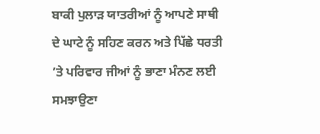ਬਾਕੀ ਪੁਲਾੜ ਯਾਤਰੀਆਂ ਨੂੰ ਆਪਣੇ ਸਾਥੀ ਦੇ ਘਾਟੇ ਨੂੰ ਸਹਿਣ ਕਰਨ ਅਤੇ ਪਿੱਛੇ ਧਰਤੀ ’ਤੇ ਪਰਿਵਾਰ ਜੀਆਂ ਨੂੰ ਭਾਣਾ ਮੰਨਣ ਲਈ ਸਮਝਾਉਣਾ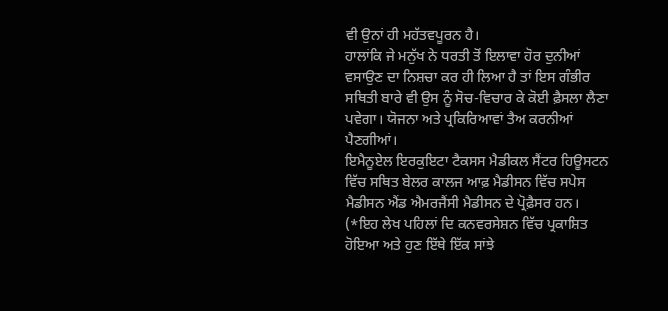ਵੀ ਉਨਾਂ ਹੀ ਮਹੱਤਵਪੂਰਨ ਹੈ।
ਹਾਲਾਂਕਿ ਜੇ ਮਨੁੱਖ ਨੇ ਧਰਤੀ ਤੋਂ ਇਲਾਵਾ ਹੋਰ ਦੁਨੀਆਂ ਵਸਾਉਣ ਦਾ ਨਿਸ਼ਚਾ ਕਰ ਹੀ ਲਿਆ ਹੈ ਤਾਂ ਇਸ ਗੰਭੀਰ ਸਥਿਤੀ ਬਾਰੇ ਵੀ ਉਸ ਨੂੰ ਸੋਚ-ਵਿਚਾਰ ਕੇ ਕੋਈ ਫ਼ੈਸਲਾ ਲੈਣਾ ਪਵੇਗਾ। ਯੋਜਨਾ ਅਤੇ ਪ੍ਰਕਿਰਿਆਵਾਂ ਤੈਅ ਕਰਨੀਆਂ ਪੈਣਗੀਆਂ।
ਇਮੈਨੂਏਲ ਇਰਕੁਇਟਾ ਟੈਕਸਸ ਮੈਡੀਕਲ ਸੈਂਟਰ ਹਿਊਸਟਨ ਵਿੱਚ ਸਥਿਤ ਬੇਲਰ ਕਾਲਜ ਆਫ਼ ਮੈਡੀਸਨ ਵਿੱਚ ਸਪੇਸ ਮੈਡੀਸਨ ਐਂਡ ਐਮਰਜੈਂਸੀ ਮੈਡੀਸਨ ਦੇ ਪ੍ਰੋਫ਼ੈਸਰ ਹਨ।
(*ਇਹ ਲੇਖ ਪਹਿਲਾਂ ਦਿ ਕਨਵਰਸੇਸ਼ਨ ਵਿੱਚ ਪ੍ਰਕਾਸ਼ਿਤ ਹੋਇਆ ਅਤੇ ਹੁਣ ਇੱਥੇ ਇੱਕ ਸਾਂਝੇ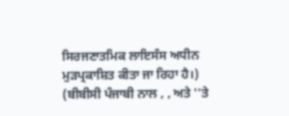ਸਿਰਜਣਾਤਮਿਕ ਲਾਇਸੰਸ ਅਧੀਨ ਮੁੜਪ੍ਰਕਾਸ਼ਿਤ ਕੀਤਾ ਜਾ ਰਿਹਾ ਹੈ।)
(ਬੀਬੀਸੀ ਪੰਜਾਬੀ ਨਾਲ , , ਅਤੇ ''ਤੇ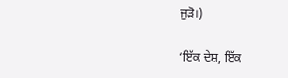ਜੁੜੋ।)

‘ਇੱਕ ਦੇਸ਼, ਇੱਕ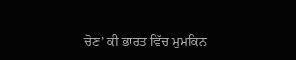ਚੋਣ’ ਕੀ ਭਾਰਤ ਵਿੱਚ ਮੁਮਕਿਨ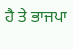ਹੈ ਤੇ ਭਾਜਪਾ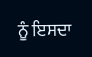ਨੂੰ ਇਸਦਾ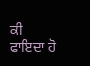ਕੀ ਫਾਇਦਾ ਹੋ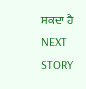ਸਕਦਾ ਹੈ
NEXT STORY